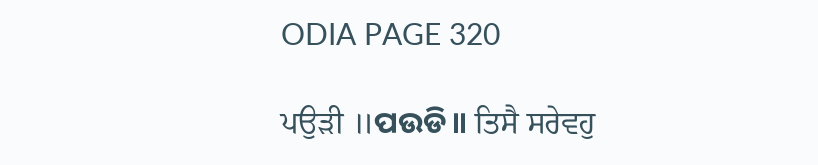ODIA PAGE 320

ਪਉੜੀ ॥ପଉଡି॥ ਤਿਸੈ ਸਰੇਵਹੁ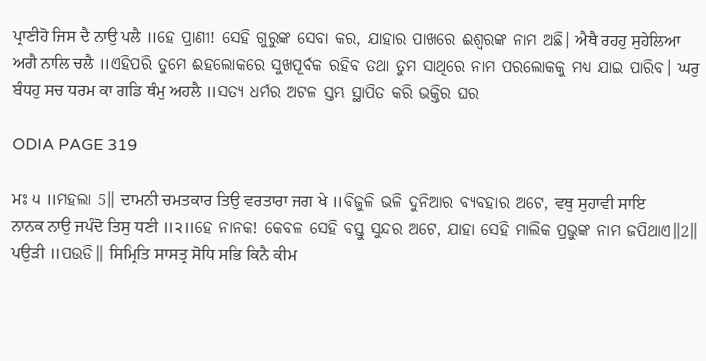ਪ੍ਰਾਣੀਹੋ ਜਿਸ ਦੈ ਨਾਉ ਪਲੈ ॥ହେ ପ୍ରାଣୀ! ସେହି ଗୁରୁଙ୍କ ସେବା କର, ଯାହାର ପାଖରେ ଈଶ୍ଵରଙ୍କ ନାମ ଅଛି। ਐਥੈ ਰਹਹੁ ਸੁਹੇਲਿਆ ਅਗੈ ਨਾਲਿ ਚਲੈ ॥ଏହିପରି ତୁମେ ଈହଲୋକରେ ସୁଖପୂର୍ବକ ରହିବ ତଥା ତୁମ ସାଥିରେ ନାମ ପରଲୋକକୁ ମଧ୍ୟ ଯାଇ ପାରିବ। ਘਰੁ ਬੰਧਹੁ ਸਚ ਧਰਮ ਕਾ ਗਡਿ ਥੰਮੁ ਅਹਲੈ ॥ସତ୍ୟ ଧର୍ମର ଅଟଳ ସ୍ତମ୍ଭ ସ୍ଥାପିତ କରି ଭକ୍ତିର ଘର

ODIA PAGE 319

ਮਃ ੫ ॥ମହଲା 5॥ ਦਾਮਨੀ ਚਮਤਕਾਰ ਤਿਉ ਵਰਤਾਰਾ ਜਗ ਖੇ ॥ବିଜୁଳି ଭଳି ଦୁନିଆର ବ୍ୟବହାର ଅଟେ, ਵਥੁ ਸੁਹਾਵੀ ਸਾਇ ਨਾਨਕ ਨਾਉ ਜਪੰਦੋ ਤਿਸੁ ਧਣੀ ॥੨॥ହେ ନାନକ! କେବଳ ସେହି ବସ୍ତୁ ସୁନ୍ଦର ଅଟେ, ଯାହା ସେହି ମାଲିକ ପ୍ରଭୁଙ୍କ ନାମ ଜପିଥାଏ॥2॥ ਪਉੜੀ ॥ପଉଡି॥ ਸਿਮ੍ਰਿਤਿ ਸਾਸਤ੍ਰ ਸੋਧਿ ਸਭਿ ਕਿਨੈ ਕੀਮ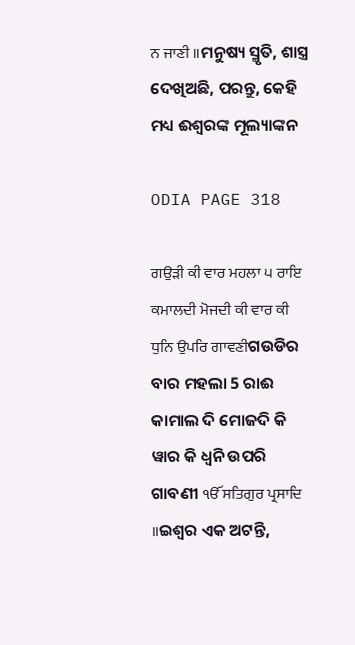ਨ ਜਾਣੀ ॥ମନୁଷ୍ୟ ସ୍ମୃତି, ଶାସ୍ତ୍ର ଦେଖିଅଛି, ପରନ୍ତୁ, କେହି ମଧ୍ୟ ଈଶ୍ଵରଙ୍କ ମୂଲ୍ୟାଙ୍କନ

ODIA PAGE 318

ਗਉੜੀ ਕੀ ਵਾਰ ਮਹਲਾ ੫ ਰਾਇ ਕਮਾਲਦੀ ਮੋਜਦੀ ਕੀ ਵਾਰ ਕੀ ਧੁਨਿ ਉਪਰਿ ਗਾਵਣੀଗଉଡିର ବାର ମହଲା 5 ରାଈ କାମାଲ ଦି ମୋଜଦି କି ୱାର କି ଧ୍ୱନି ଉପରି ଗାବଣୀ ੴ ਸਤਿਗੁਰ ਪ੍ਰਸਾਦਿ ॥ଇଶ୍ଵର ଏକ ଅଟନ୍ତି,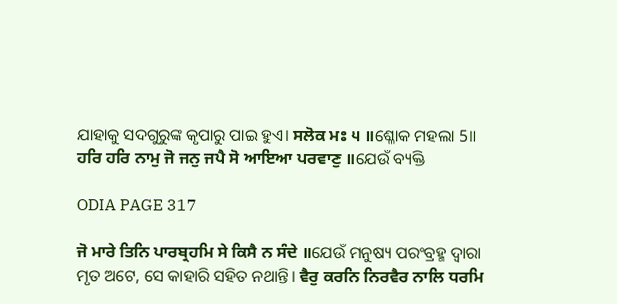ଯାହାକୁ ସଦଗୁରୁଙ୍କ କୃପାରୁ ପାଇ ହୁଏ। ਸਲੋਕ ਮਃ ੫ ॥ଶ୍ଳୋକ ମହଲା 5॥ ਹਰਿ ਹਰਿ ਨਾਮੁ ਜੋ ਜਨੁ ਜਪੈ ਸੋ ਆਇਆ ਪਰਵਾਣੁ ॥ଯେଉଁ ବ୍ୟକ୍ତି

ODIA PAGE 317

ਜੋ ਮਾਰੇ ਤਿਨਿ ਪਾਰਬ੍ਰਹਮਿ ਸੇ ਕਿਸੈ ਨ ਸੰਦੇ ॥ଯେଉଁ ମନୁଷ୍ୟ ପରଂବ୍ରହ୍ମ ଦ୍ଵାରା ମୃତ ଅଟେ, ସେ କାହାରି ସହିତ ନଥାନ୍ତି। ਵੈਰੁ ਕਰਨਿ ਨਿਰਵੈਰ ਨਾਲਿ ਧਰਮਿ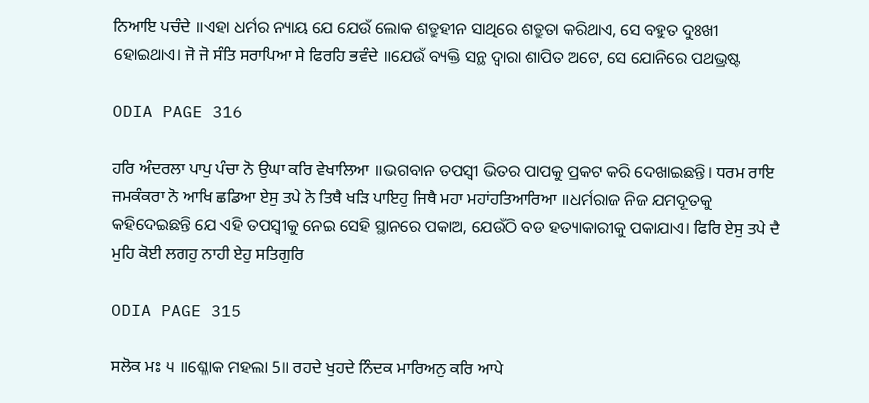ਨਿਆਇ ਪਚੰਦੇ ॥ଏହା ଧର୍ମର ନ୍ୟାୟ ଯେ ଯେଉଁ ଲୋକ ଶତ୍ରୁହୀନ ସାଥିରେ ଶତ୍ରୁତା କରିଥାଏ, ସେ ବହୁତ ଦୁଃଖୀ ହୋଇଥାଏ। ਜੋ ਜੋ ਸੰਤਿ ਸਰਾਪਿਆ ਸੇ ਫਿਰਹਿ ਭਵੰਦੇ ॥ଯେଉଁ ବ୍ୟକ୍ତି ସନ୍ଥ ଦ୍ଵାରା ଶାପିତ ଅଟେ, ସେ ଯୋନିରେ ପଥଭ୍ରଷ୍ଟ

ODIA PAGE 316

ਹਰਿ ਅੰਦਰਲਾ ਪਾਪੁ ਪੰਚਾ ਨੋ ਉਘਾ ਕਰਿ ਵੇਖਾਲਿਆ ॥ଭଗବାନ ତପସ୍ଵୀ ଭିତର ପାପକୁ ପ୍ରକଟ କରି ଦେଖାଇଛନ୍ତି। ਧਰਮ ਰਾਇ ਜਮਕੰਕਰਾ ਨੋ ਆਖਿ ਛਡਿਆ ਏਸੁ ਤਪੇ ਨੋ ਤਿਥੈ ਖੜਿ ਪਾਇਹੁ ਜਿਥੈ ਮਹਾ ਮਹਾਂਹਤਿਆਰਿਆ ॥ଧର୍ମରାଜ ନିଜ ଯମଦୂତକୁ କହିଦେଇଛନ୍ତି ଯେ ଏହି ତପସ୍ଵୀକୁ ନେଇ ସେହି ସ୍ଥାନରେ ପକାଅ, ଯେଉଁଠି ବଡ ହତ୍ୟାକାରୀକୁ ପକାଯାଏ। ਫਿਰਿ ਏਸੁ ਤਪੇ ਦੈ ਮੁਹਿ ਕੋਈ ਲਗਹੁ ਨਾਹੀ ਏਹੁ ਸਤਿਗੁਰਿ

ODIA PAGE 315

ਸਲੋਕ ਮਃ ੫ ॥ଶ୍ଳୋକ ମହଲା 5॥ ਰਹਦੇ ਖੁਹਦੇ ਨਿੰਦਕ ਮਾਰਿਅਨੁ ਕਰਿ ਆਪੇ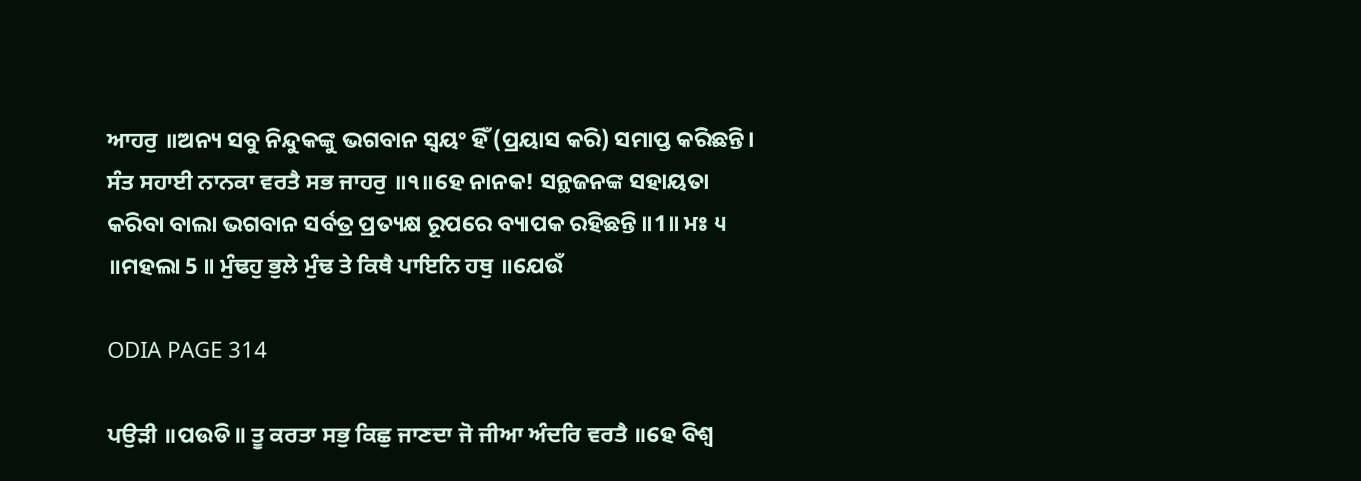ਆਹਰੁ ॥ଅନ୍ୟ ସବୁ ନିନ୍ଦୁକଙ୍କୁ ଭଗବାନ ସ୍ଵୟଂ ହିଁ (ପ୍ରୟାସ କରି) ସମାପ୍ତ କରିଛନ୍ତି। ਸੰਤ ਸਹਾਈ ਨਾਨਕਾ ਵਰਤੈ ਸਭ ਜਾਹਰੁ ॥੧॥ହେ ନାନକ! ସନ୍ଥଜନଙ୍କ ସହାୟତା କରିବା ବାଲା ଭଗବାନ ସର୍ବତ୍ର ପ୍ରତ୍ୟକ୍ଷ ରୂପରେ ବ୍ୟାପକ ରହିଛନ୍ତି ॥1॥ ਮਃ ੫ ॥ମହଲା 5 ॥ ਮੁੰਢਹੁ ਭੁਲੇ ਮੁੰਢ ਤੇ ਕਿਥੈ ਪਾਇਨਿ ਹਥੁ ॥ଯେଉଁ

ODIA PAGE 314

ਪਉੜੀ ॥ପଉଡି॥ ਤੂ ਕਰਤਾ ਸਭੁ ਕਿਛੁ ਜਾਣਦਾ ਜੋ ਜੀਆ ਅੰਦਰਿ ਵਰਤੈ ॥ହେ ବିଶ୍ଵ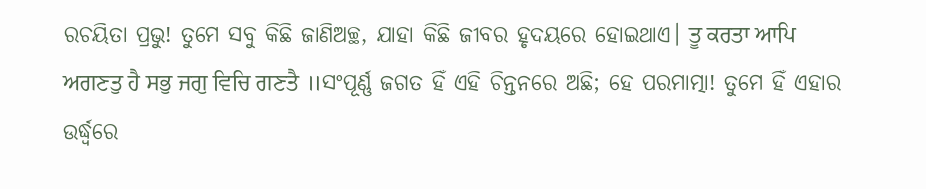ରଚୟିତା ପ୍ରଭୁ! ତୁମେ ସବୁ କିଛି ଜାଣିଅଚ୍ଛ, ଯାହା କିଛି ଜୀବର ହୃଦୟରେ ହୋଇଥାଏ। ਤੂ ਕਰਤਾ ਆਪਿ ਅਗਣਤੁ ਹੈ ਸਭੁ ਜਗੁ ਵਿਚਿ ਗਣਤੈ ॥ସଂପୂର୍ଣ୍ଣ ଜଗତ ହିଁ ଏହି ଚିନ୍ତନରେ ଅଛି; ହେ ପରମାତ୍ମା! ତୁମେ ହିଁ ଏହାର ଉର୍ଦ୍ଧ୍ଵରେ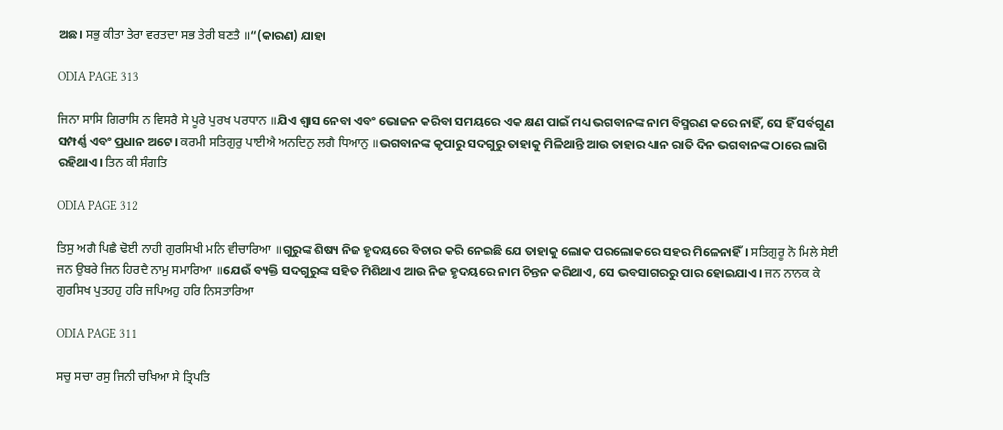ଅଛ। ਸਭੁ ਕੀਤਾ ਤੇਰਾ ਵਰਤਦਾ ਸਭ ਤੇਰੀ ਬਣਤੈ ॥“(କାରଣ) ଯାହା

ODIA PAGE 313

ਜਿਨਾ ਸਾਸਿ ਗਿਰਾਸਿ ਨ ਵਿਸਰੈ ਸੇ ਪੂਰੇ ਪੁਰਖ ਪਰਧਾਨ ॥ଯିଏ ଶ୍ଵାସ ନେବା ଏବଂ ଭୋଜନ କରିବା ସମୟରେ ଏକ କ୍ଷଣ ପାଇଁ ମଧ୍ୟ ଭଗବାନଙ୍କ ନାମ ବିସ୍ମରଣ କରେ ନାହିଁ, ସେ ହିଁ ସର୍ବଗୁଣ ସମ୍ପର୍ଣ୍ଣ ଏବଂ ପ୍ରଧାନ ଅଟେ। ਕਰਮੀ ਸਤਿਗੁਰੁ ਪਾਈਐ ਅਨਦਿਨੁ ਲਗੈ ਧਿਆਨੁ ॥ଭଗବାନଙ୍କ କୃପାରୁ ସଦଗୁରୁ ତାହାକୁ ମିଳିଥାନ୍ତି ଆଉ ତାହାର ଧ୍ୟାନ ରାତି ଦିନ ଭଗବାନଙ୍କ ଠାରେ ଲାଗି ରହିଥାଏ। ਤਿਨ ਕੀ ਸੰਗਤਿ

ODIA PAGE 312

ਤਿਸੁ ਅਗੈ ਪਿਛੈ ਢੋਈ ਨਾਹੀ ਗੁਰਸਿਖੀ ਮਨਿ ਵੀਚਾਰਿਆ ॥ଗୁରୁଙ୍କ ଶିଷ୍ୟ ନିଜ ହୃଦୟରେ ବିଚାର କରି ନେଇଛି ଯେ ତାହାକୁ ଲୋକ ପରଲୋକରେ ସହର ମିଳେନାହିଁ। ਸਤਿਗੁਰੂ ਨੋ ਮਿਲੇ ਸੇਈ ਜਨ ਉਬਰੇ ਜਿਨ ਹਿਰਦੈ ਨਾਮੁ ਸਮਾਰਿਆ ॥ଯେଉଁ ବ୍ୟକ୍ତି ସଦଗୁରୁଙ୍କ ସହିତ ମିଶିଥାଏ ଆଉ ନିଜ ହୃଦୟରେ ନାମ ଚିନ୍ତନ କରିଥାଏ, ସେ ଭବସାଗରରୁ ପାର ହୋଇଯାଏ। ਜਨ ਨਾਨਕ ਕੇ ਗੁਰਸਿਖ ਪੁਤਹਹੁ ਹਰਿ ਜਪਿਅਹੁ ਹਰਿ ਨਿਸਤਾਰਿਆ

ODIA PAGE 311

ਸਚੁ ਸਚਾ ਰਸੁ ਜਿਨੀ ਚਖਿਆ ਸੇ ਤ੍ਰਿਪਤਿ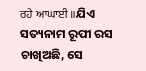ਰਹੇ ਆਘਾਈ ॥ଯିଏ ସତ୍ୟନାମ ରୂପୀ ରସ ଚାଖିଅଛି, ସେ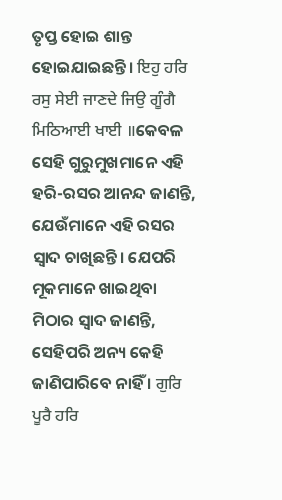ତୃପ୍ତ ହୋଇ ଶାନ୍ତ ହୋଇଯାଇଛନ୍ତି। ਇਹੁ ਹਰਿ ਰਸੁ ਸੇਈ ਜਾਣਦੇ ਜਿਉ ਗੂੰਗੈ ਮਿਠਿਆਈ ਖਾਈ ॥କେବଳ ସେହି ଗୁରୁମୁଖମାନେ ଏହି ହରି-ରସର ଆନନ୍ଦ ଜାଣନ୍ତି, ଯେଉଁମାନେ ଏହି ରସର ସ୍ୱାଦ ଚାଖିଛନ୍ତି। ଯେପରି ମୂକମାନେ ଖାଇଥିବା ମିଠାର ସ୍ୱାଦ ଜାଣନ୍ତି, ସେହିପରି ଅନ୍ୟ କେହି ଜାଣିପାରିବେ ନାହିଁ । ਗੁਰਿ ਪੂਰੈ ਹਰਿ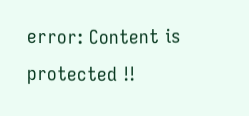error: Content is protected !!